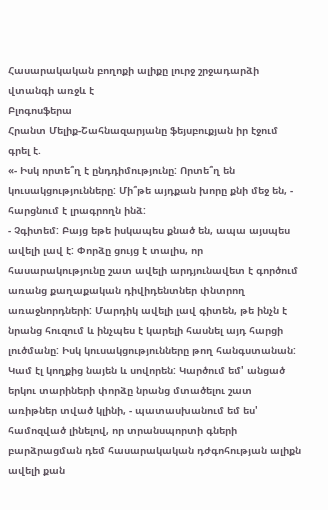Հասարակական բողոքի ալիքը լուրջ շրջադարձի վտանգի առջև է
Բլոգոսֆերա
Հրանտ Մելիք-Շահնազարյանը ֆեյսբուքյան իր էջում գրել է.
«- Իսկ որտե՞ղ է ընդդիմությունը: Որտե՞ղ են կուսակցությունները: Մի՞թե այդքան խորը քնի մեջ են, - հարցնում է լրագրողն ինձ:
- Չգիտեմ: Բայց եթե իսկապես քնած են, ապա այսպես ավելի լավ է: Փորձը ցույց է տալիս, որ հասարակությունը շատ ավելի արդյունավետ է գործում առանց քաղաքական դիվիդենտներ փնտրող առաջնորդների: Մարդիկ ավելի լավ գիտեն, թե ինչն է նրանց հուզում և ինչպես է կարելի հասնել այդ հարցի լուծմանը: Իսկ կուսակցությունները թող հանգստանան: Կամ էլ կողքից նայեն և սովորեն: Կարծում եմ' անցած երկու տարիների փորձը նրանց մտածելու շատ առիթներ տված կլինի, - պատասխանում եմ ես' համոզված լինելով, որ տրանսպորտի գների բարձրացման դեմ հասարակական դժգոհության ալիքն ավելի քան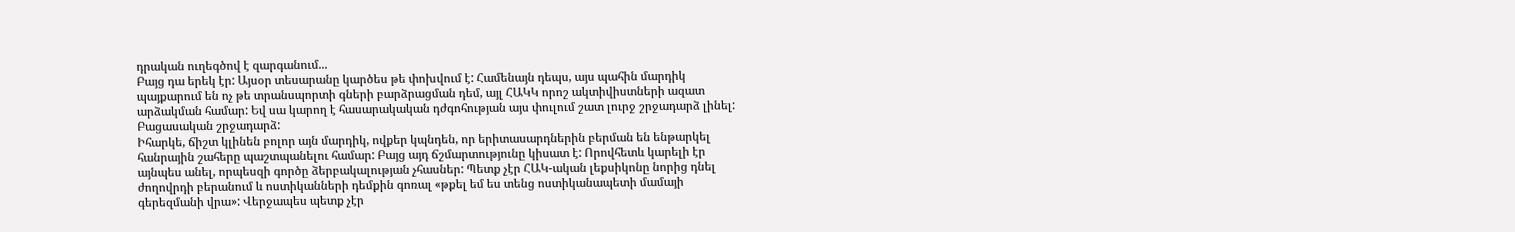դրական ուղեգծով է զարգանում...
Բայց դա երեկ էր: Այսօր տեսարանը կարծես թե փոխվում է: Համենայն դեպս, այս պահին մարդիկ պայքարում են ոչ թե տրանսպորտի գների բարձրացման դեմ, այլ ՀԱԿԿ որոշ ակտիվիստների ազատ արձակման համար: Եվ սա կարող է հասարակական դժգոհության այս փուլում շատ լուրջ շրջադարձ լինել: Բացասական շրջադարձ:
Իհարկե, ճիշտ կլինեն բոլոր այն մարդիկ, ովքեր կպնդեն, որ երիտասարդներին բերման են ենթարկել հանրային շահերը պաշտպանելու համար: Բայց այդ ճշմարտությունը կիսատ է: Որովհետև կարելի էր այնպես անել, որպեսզի գործը ձերբակալության չհասներ: Պետք չէր ՀԱԿ-ական լեքսիկոնը նորից դնել ժողովրդի բերանում և ոստիկանների դեմքին գոռալ «թքել եմ ես տենց ոստիկանապետի մամայի գերեզմանի վրա»: Վերջապես պետք չէր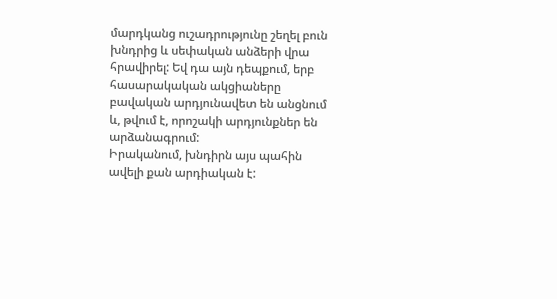մարդկանց ուշադրությունը շեղել բուն խնդրից և սեփական անձերի վրա հրավիրել: Եվ դա այն դեպքում, երբ հասարակական ակցիաները բավական արդյունավետ են անցնում և, թվում է, որոշակի արդյունքներ են արձանագրում:
Իրականում, խնդիրն այս պահին ավելի քան արդիական է: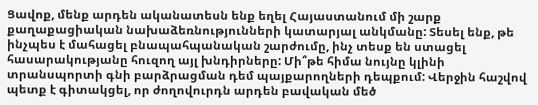Ցավոք, մենք արդեն ականատեսն ենք եղել Հայաստանում մի շարք քաղաքացիական նախաձեռնությունների կատարյալ անկմանը: Տեսել ենք, թե ինչպես է մահացել բնապահպանական շարժումը, ինչ տեսք են ստացել հասարակությանը հուզող այլ խնդիրները: Մի՞թե հիմա նույնը կլինի տրանսպորտի գնի բարձրացման դեմ պայքարողների դեպքում: Վերջին հաշվով պետք է գիտակցել, որ ժողովուրդն արդեն բավական մեծ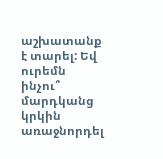աշխատանք է տարել: Եվ ուրեմն ինչու՞ մարդկանց կրկին առաջնորդել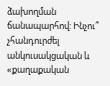ձախողման ճանապարհով: Ինչու՞ չհանդուրժել անկուսակցական և «քաղաքական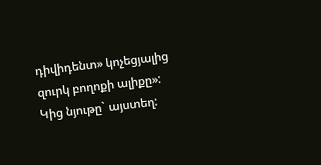դիվիդենտ» կոչեցյալից զուրկ բողոքի ալիքը»:
Կից նյութը` այստեղ: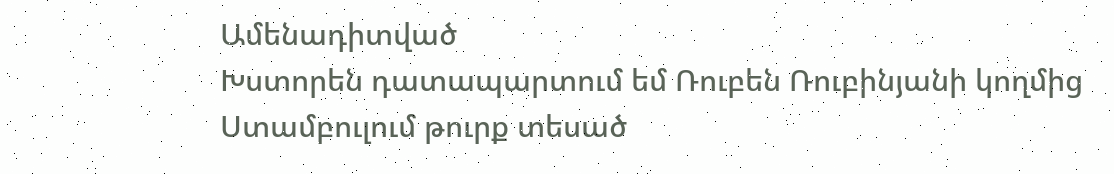Ամենադիտված
Խստորեն դատապարտում եմ Ռուբեն Ռուբինյանի կողմից Ստամբուլում թուրք տեսած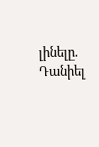լինելը. Դանիել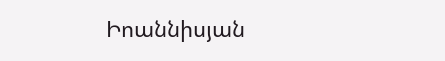Իոաննիսյան